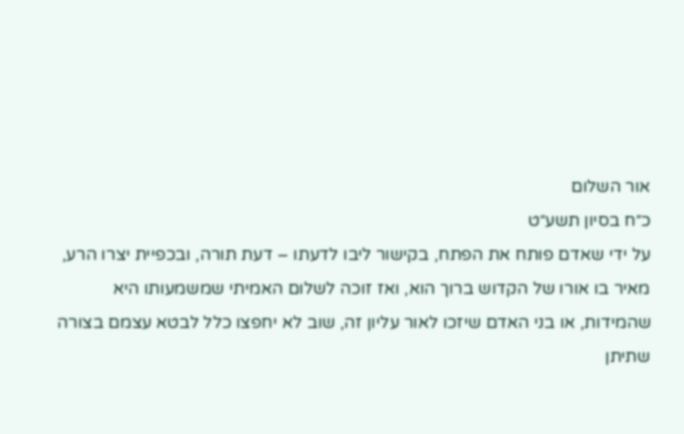אור השלום
כ״ח בסיון תשע״ט
על ידי שאדם פותח את הפתח, בקישור ליבו לדעתו – דעת תורה, ובכפיית יצרו הרע, מאיר בו אורו של הקדוש ברוך הוא, ואז זוכה לשלום האמיתי שמשמעותו היא שהמידות, או בני האדם שיזכו לאור עליון זה, שוב לא יחפצו כלל לבטא עצמם בצורה שתיתן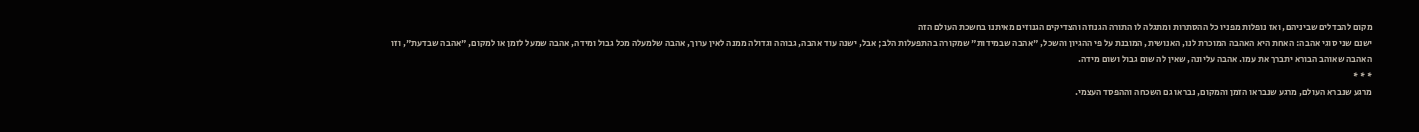מקום להבדלים שביניהם, ואז נופלות מפניו כל ההסתרות ומתגלה לו התורה הגנוזה והצדיקים הגנוזים מאיתנו בחשכת העולם הזה
ישנם שני סוגי אהבה: האחת היא האהבה המוכרת לנו, האנושית, המובנת על פי ההגיון והשכל, "אהבה שבמידות" שמקורה בהתפעלות הלב; אבל, ישנה עוד אהבה, גבוהה וגדולה ממנה לאין ערוך, אהבה שלמעלה מכל גבול ומידה, אהבה שמעל לזמן או למקום, "אהבה שבדעת", וזו האהבה שאוהב הבורא יתברך את עמו. אהבה עליונה, שאין לה שום גבול ושום מידה.
* * *
מרגע שנברא העולם, מרגע שנבראו הזמן והמקום, נבראו גם השכחה וההפסד העצמי.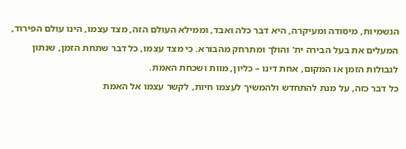הגשמיות, מיסודה ומעיקרה, היא דבר כלה ואבד, וממילא העולם הזה, מצד עצמו, הינו עולם הפירוד, המעלים את בעל הבירה ית' והולך ומתרחק מהבורא. כי מצד עצמו, כל דבר שתחת הזמן, שנתון לגבולות הזמן או המקום, אחת דינו – כליון, מוות ושכחת האמת.
כל דבר כזה, על מנת להתחדש ולהמשיך לעצמו חיות, לקשר עצמו אל האמת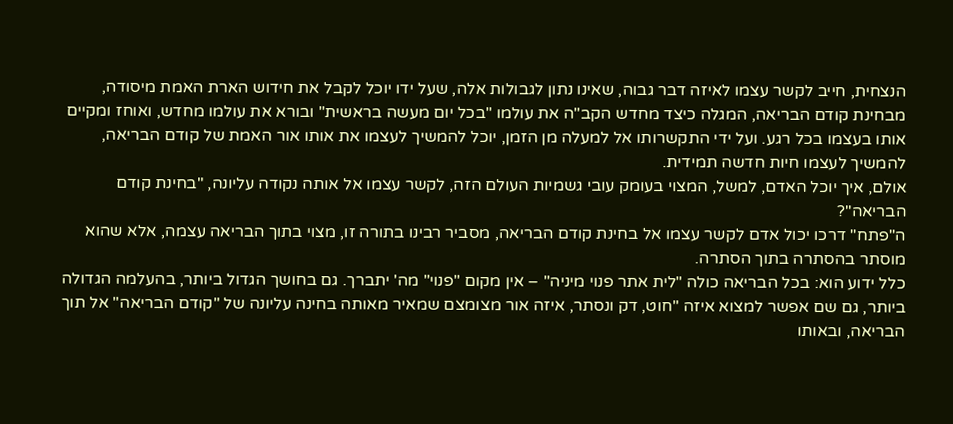הנצחית, חייב לקשר עצמו לאיזה דבר גבוה, שאינו נתון לגבולות אלה, שעל ידו יוכל לקבל את חידוש הארת האמת מיסודה, מבחינת קודם הבריאה, המגלה כיצד מחדש הקב"ה את עולמו "בכל יום מעשה בראשית" ובורא את עולמו מחדש, ואוחז ומקיים אותו בעצמו בכל רגע. ועל ידי התקשרותו אל למעלה מן הזמן, יוכל להמשיך לעצמו את אותו אור האמת של קודם הבריאה, להמשיך לעצמו חיות חדשה תמידית.
אולם, איך יוכל האדם, למשל, המצוי בעומק עובי גשמיות העולם הזה, לקשר עצמו אל אותה נקודה עליונה, "בחינת קודם הבריאה"?
ה"פתח" דרכו יכול אדם לקשר עצמו אל בחינת קודם הבריאה, מסביר רבינו בתורה זו, מצוי בתוך הבריאה עצמה, אלא שהוא מוסתר בהסתרה בתוך הסתרה.
כלל ידוע הוא: בכל הבריאה כולה "לית אתר פנוי מיניה" – אין מקום "פנוי" מה' יתברך. גם בחושך הגדול ביותר, בהעלמה הגדולה ביותר, גם שם אפשר למצוא איזה "חוט, דק ונסתר, איזה אור מצומצם שמאיר מאותה בחינה עליונה של "קודם הבריאה" אל תוך הבריאה, ובאותו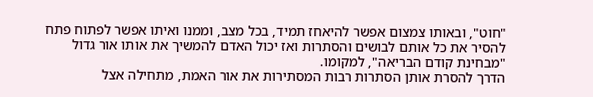"חוט", ובאותו צמצום אפשר להיאחז תמיד, בכל מצב, וממנו ואיתו אפשר לפתוח פתח להסיר את כל אותם לבושים והסתרות ואז יכול האדם להמשיך את אותו אור גדול "מבחינת קודם הבריאה", למקומו.
הדרך להסרת אותן הסתרות רבות המסתירות את אור האמת, מתחילה אצל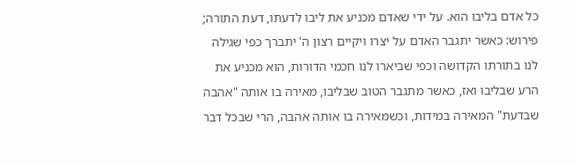כל אדם בליבו הוא. על ידי שאדם מכניע את ליבו לדעתו, דעת התורה; פירוש: כאשר יתגבר האדם על יצרו ויקיים רצון ה' יתברך כפי שגילה לנו בתורתו הקדושה וכפי שביארו לנו חכמי הדורות, הוא מכניע את הרע שבליבו ואז, כאשר מתגבר הטוב שבליבו, מאירה בו אותה "אהבה שבדעת" המאירה במידות, וכשמאירה בו אותה אהבה, הרי שבכל דבר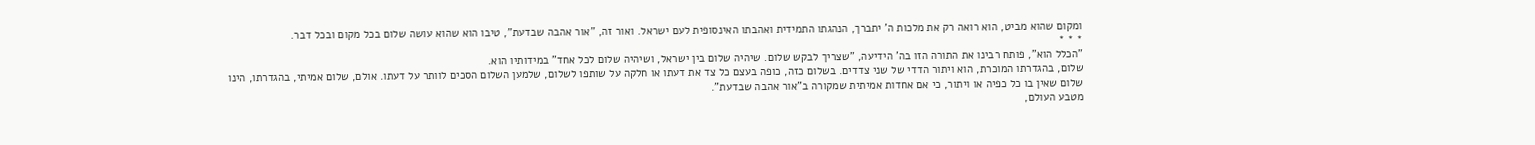ומקום שהוא מביט, הוא רואה רק את מלכות ה' יתברך, הנהגתו התמידית ואהבתו האינסופית לעם ישראל. ואור זה, "אור אהבה שבדעת", טיבו הוא שהוא עושה שלום בכל מקום ובכל דבר.
* * *
"הכלל הוא", פותח רבינו את התורה הזו בה' הידיעה, "שצריך לבקש שלום. שיהיה שלום בין ישראל, ושיהיה שלום לכל אחד" במידותיו הוא.
שלום, בהגדרתו המוכרת, הוא ויתור הדדי של שני צדדים. בשלום כזה, כופה בעצם כל צד את דעתו או חלקה על שותפו לשלום, שלמען השלום הסכים לוותר על דעתו. אולם, שלום אמיתי, בהגדרתו, הינו שלום שאין בו כל כפיה או ויתור, כי אם אחדות אמיתית שמקורה ב"אור אהבה שבדעת".
מטבע העולם,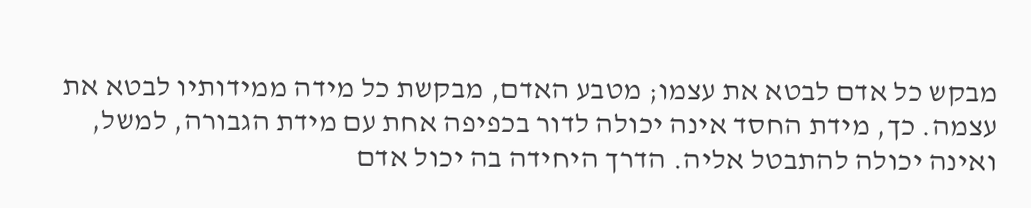מבקש כל אדם לבטא את עצמו; מטבע האדם, מבקשת כל מידה ממידותיו לבטא את עצמה. כך, מידת החסד אינה יכולה לדור בכפיפה אחת עם מידת הגבורה, למשל, ואינה יכולה להתבטל אליה. הדרך היחידה בה יכול אדם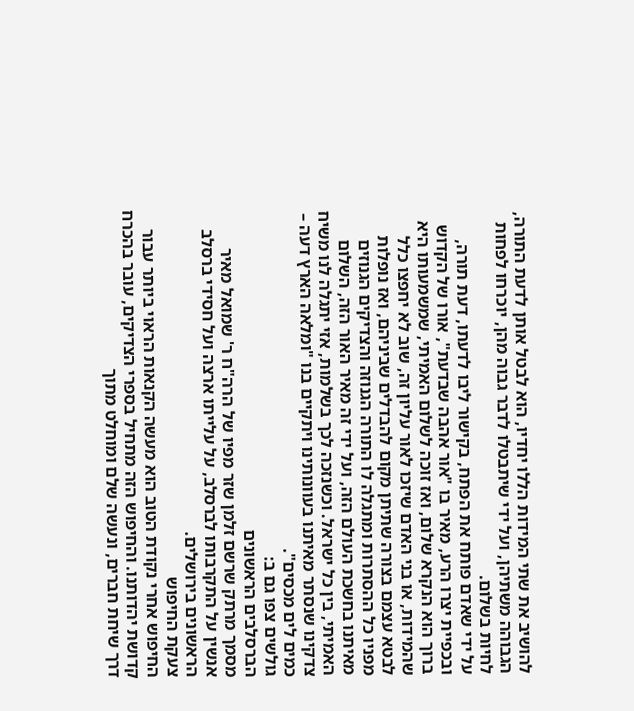להושיב את שתי המידות הללו יחדיו, הוא לבטל אותן לדעת התורה, הגבוהה משתיהן, ועל ידי שיתבטלו לדבר גבוה מהן, יוכרחו לפחות לחיות בשלום.
על ידי שאדם פותח את הפתח, בקישור ליבו לדעתו, דעת תורה, ובכפיית יצרו הרע, מאיר בו "אור אהבה שבדעת", אורו של הקדוש ברוך הוא הנקרא שלום, ואז זוכה לשלום האמיתי, שמשמעותו היא שהמידות, או בני האדם שיזכו לאור עליון זה, שוב לא יחפצו כלל לבטא עצמם בצורה שתיתן מקום להבדלים שביניהם, ואז נופלות מפניו כל ההסתרות ומתגלה לו התורה הגנוזה והצדיקים הגנוזים מאיתנו בחשכת העולם הזה, ועל ידי זה מאיר האור הזה, השלום האמיתי, בין כל ישראל. וכשנזכה לכך בשלמות, אזי יתגלה לנו משיח צדקינו שנסתר מאיתנו בעוונותינו ויתקיים בנו "ומלאה הארץ דעה – כמים לים מכסים".
גולשים צפו גם ב:
הברסלבים הראשונים
מסמך מרתק שרשם זלמן שזר מפיו של הרה"ח ר' שמואל מאיר אנשין על התקרבותו לברסלב, על עלייתו ארצה ועל חסידי ברסלב הראשונים בירושלים.
צעקת החיפוש
החיפוש אחרי נקודת הטוב הוא מעשה הקנאות הראוי ביותר עבור קדושת יהדותנו. והחיפוש הזה מתחיל בספרי הצדיקים, עובר בהכרח דרך שיחת חברים, ונעשה שלם ומוחלט מתוך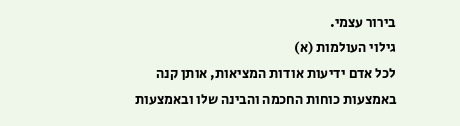בירור עצמי.
גילוי העולמות (א)
לכל אדם ידיעות אודות המציאות, אותן קנה באמצעות כוחות החכמה והבינה שלו ובאמצעות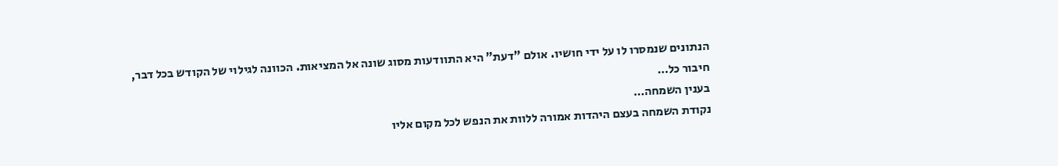הנתונים שנמסרו לו על ידי חושיו. אולם "דעת" היא התוודעות מסוג שונה אל המציאות. הכוונה לגילוי של הקודש בכל דבר, חיבור כל…
בענין השמחה…
נקודת השמחה בעצם היהדות אמורה ללוות את הנפש לכל מקום אליו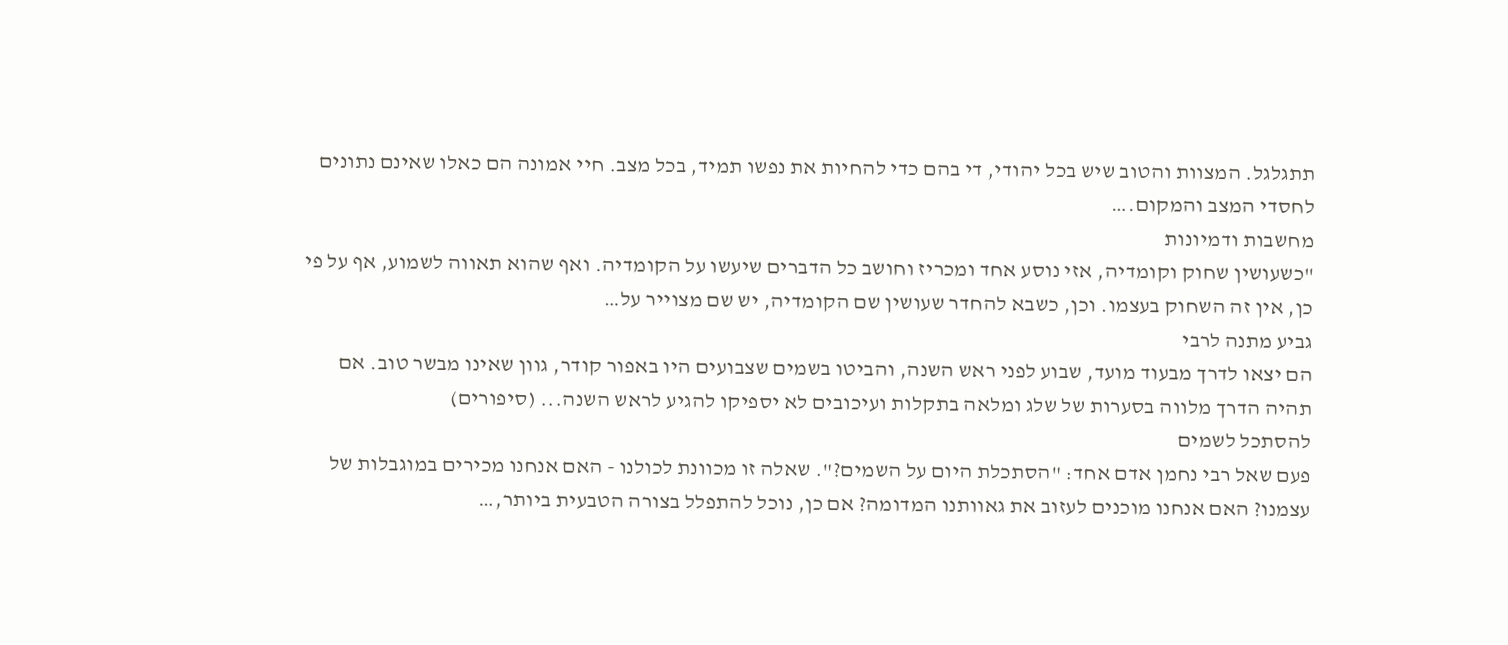תתגלגל. המצוות והטוב שיש בכל יהודי, די בהם כדי להחיות את נפשו תמיד, בכל מצב. חיי אמונה הם כאלו שאינם נתונים לחסדי המצב והמקום.…
מחשבות ודמיונות
"כשעושין שחוק וקומדיה, אזי נוסע אחד ומכריז וחושב כל הדברים שיעשו על הקומדיה. ואף שהוא תאווה לשמוע, אף על פי כן, אין זה השחוק בעצמו. וכן, כשבא להחדר שעושין שם הקומדיה, יש שם מצוייר על…
גביע מתנה לרבי
הם יצאו לדרך מבעוד מועד, שבוע לפני ראש השנה, והביטו בשמים שצבועים היו באפור קודר, גוון שאינו מבשר טוב. אם תהיה הדרך מלווה בסערות של שלג ומלאה בתקלות ועיכובים לא יספיקו להגיע לראש השנה... (סיפורים)
להסתכל לשמים
פעם שאל רבי נחמן אדם אחד: "הסתכלת היום על השמים?". שאלה זו מכוונת לכולנו - האם אנחנו מכירים במוגבלות של עצמנו? האם אנחנו מוכנים לעזוב את גאוותנו המדומה? אם כן, נוכל להתפלל בצורה הטבעית ביותר,…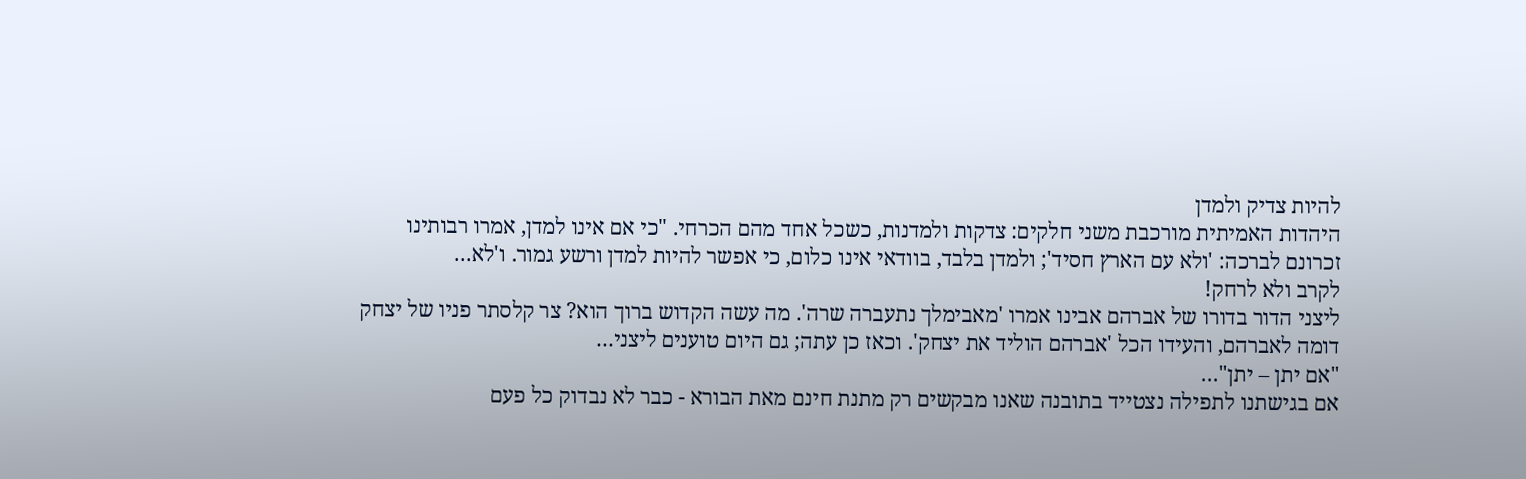להיות צדיק ולמדן
היהדות האמיתית מורכבת משני חלקים: צדקות ולמדנות, כשכל אחד מהם הכרחי. "כי אם אינו למדן, אמרו רבותינו זכרונם לברכה: 'ולא עם הארץ חסיד'; ולמדן בלבד, בוודאי אינו כלום, כי אפשר להיות למדן ורשע גמור. ו'לא…
לקרב ולא לרחק!
ליצני הדור בדורו של אברהם אבינו אמרו 'מאבימלך נתעברה שרה'. מה עשה הקדוש ברוך הוא? צר קלסתר פניו של יצחק דומה לאברהם, והעידו הכל 'אברהם הוליד את יצחק'. וכאז כן עתה; גם היום טוענים ליצני…
"אם יתן – יתן"…
אם בגישתנו לתפילה נצטייד בתובנה שאנו מבקשים רק מתנת חינם מאת הבורא - כבר לא נבדוק כל פעם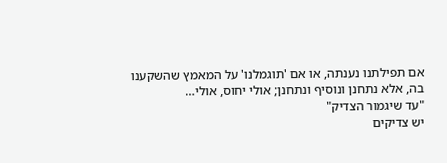אם תפילתנו נענתה, או אם 'תוגמלנו' על המאמץ שהשקענו בה, אלא נתחנן ונוסיף ונתחנן; אולי יחוס, אולי…
"עד שיגמור הצדיק"
יש צדיקים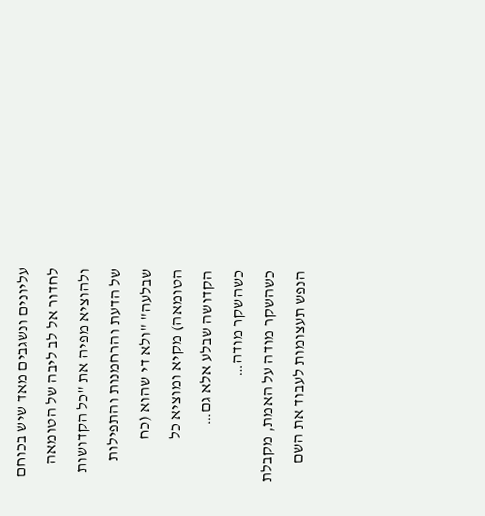עליונים ונשגבים מאד שיש בכוחם לחדור אל לב ליבה של הטומאה ולהוציא מפיה את "כל הקדושות של הדעת והרחמנות והתפילות שבלעה" "ולא די שהוא (כח הטומאה) מקיא ומוציא כל הקדושה שבלע אלא גם…
כשהשקר מודה…
כשהשקר מודה על האמת, מקבלת הנפש תעצומות לעבוד את השם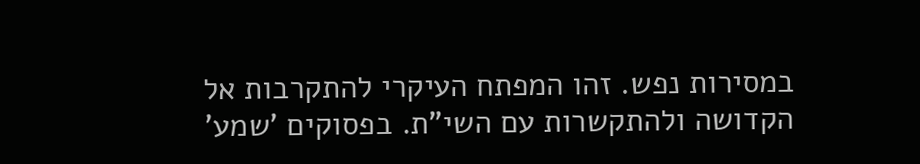במסירות נפש. זהו המפתח העיקרי להתקרבות אל הקדושה ולהתקשרות עם השי"ת. בפסוקים 'שמע'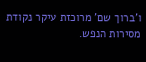ו'ברוך שם' מרוכזת עיקר נקודת מסירות הנפש.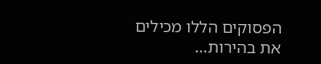הפסוקים הללו מכילים את בהירות…